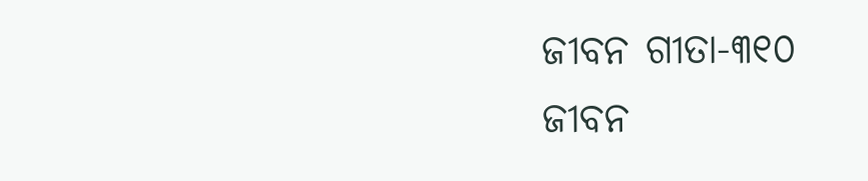ଜୀବନ ଗୀତା-୩୧୦
ଜୀବନ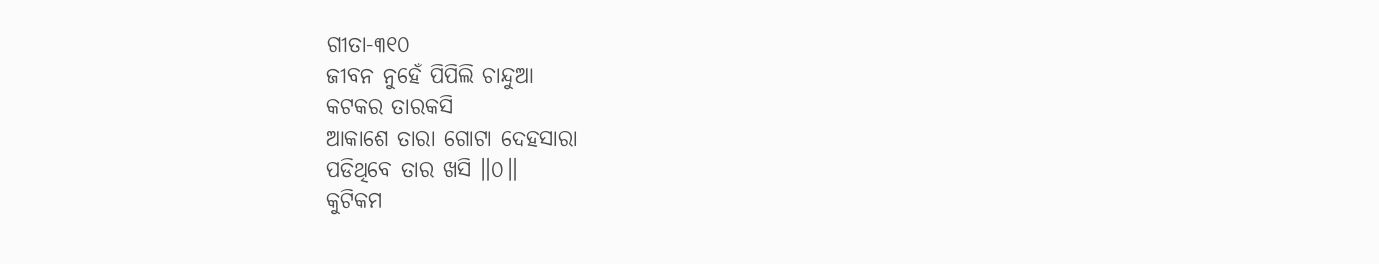ଗୀତା-୩୧୦
ଜୀବନ ନୁହେଁ ପିପିଲି ଚାନ୍ଦୁଆ
କଟକର ତାରକସି
ଆକାଶେ ତାରା ଗୋଟା ଦେହସାରା
ପଡିଥିବେ ତାର ଖସି ॥୦॥
କୁଟିକମ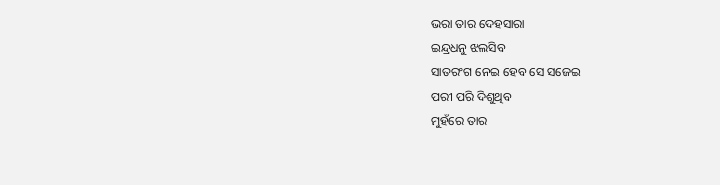ଭରା ତାର ଦେହସାରା
ଇନ୍ଦ୍ରଧନୁ ଝଲସିବ
ସାତରଂଗ ନେଇ ହେବ ସେ ସଜେଇ
ପରୀ ପରି ଦିଶୁଥିବ
ମୁହଁରେ ତାର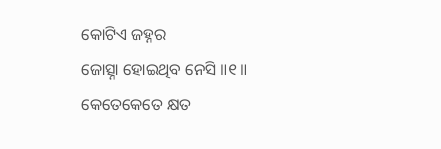କୋଟିଏ ଜହ୍ନର
ଜୋତ୍ସ୍ନା ହୋଇଥିବ ନେସି ॥୧॥
କେତେକେତେ କ୍ଷତ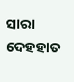ସାରା ଦେହହାତ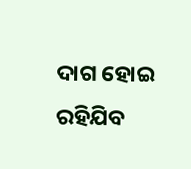ଦାଗ ହୋଇ ରହିଯିବ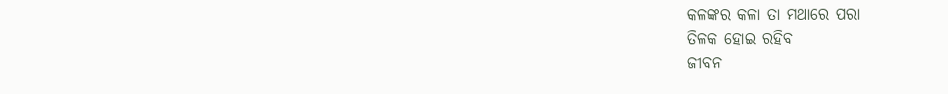କଳଙ୍କର କଳା ତା ମଥାରେ ପରା
ତିଳକ ହୋଇ ରହିବ
ଜୀବନ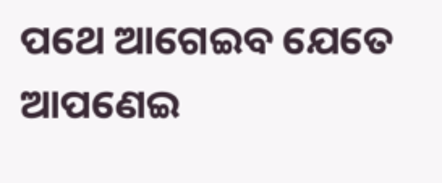ପଥେ ଆଗେଇବ ଯେତେ
ଆପଣେଇ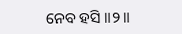ନେବ ହସି ॥୨॥